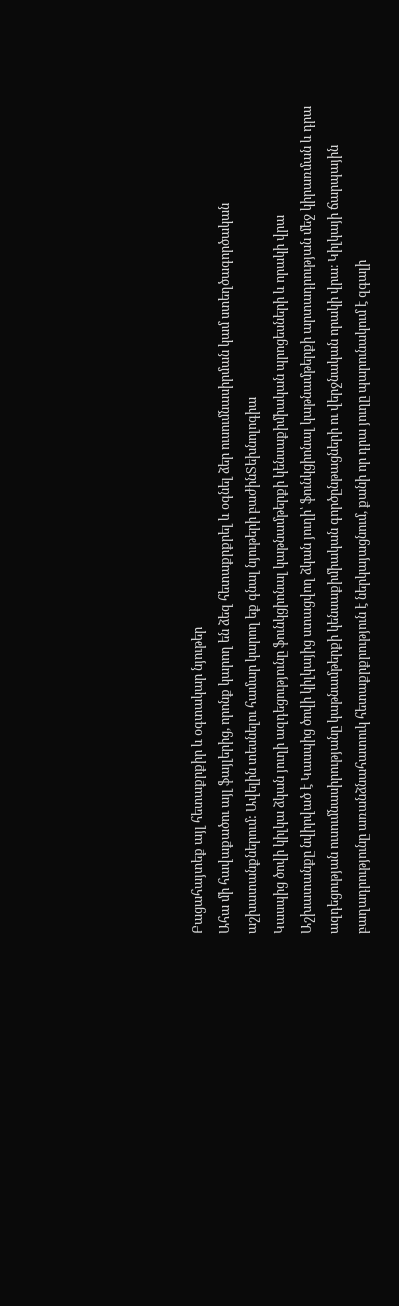Բացահայտեք այլ հետաքրքիր և օգտակար նյութեր
Ահա մի հավաքածու այլ ֆայլերից, որոնք կարող են ձեզ հետաքրքրել և օգնել ձեր ուսումնասիրման կամ ստեղծագործական աշխատանքներում: Ավելին տեսնելու համար կարող եք գնալ նյութերի բաժինՏեխնոլոգիա
Կասպից ծովի կիլկա ձկան յուղի ազդեցությունը ֆունկցիոնալ կաթնամթերքի կենսաքիմիական պրոցեսների և որակի վրա
Աշխատանքը նվիրված է Կասպից ծովի կիլկայից ստացվող ձկան յուղի՝ ֆունկցիոնալ կաթնամթերքի արտադրության մեջ կիրառման և դրա ազդեցության ուսումնասիրությանը կաթնամթերքի կենսաքիմիական գործընթացների ու վերջնական որակի վրա։ Կիլկայի ճարպային բաղադրությունը առանձնահատուկ հետաքրքրություն է ներկայացնում, քանի որ դրա յուղը պարունակում է զգալի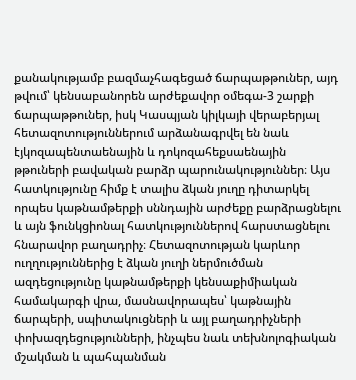քանակությամբ բազմաչհագեցած ճարպաթթուներ, այդ թվում՝ կենսաբանորեն արժեքավոր օմեգա-3 շարքի ճարպաթթուներ, իսկ Կասպյան կիլկայի վերաբերյալ հետազոտություններում արձանագրվել են նաև էյկոզապենտաենային և դոկոզահեքսաենային թթուների բավական բարձր պարունակություններ։ Այս հատկությունը հիմք է տալիս ձկան յուղը դիտարկել որպես կաթնամթերքի սննդային արժեքը բարձրացնելու և այն ֆունկցիոնալ հատկություններով հարստացնելու հնարավոր բաղադրիչ։ Հետազոտության կարևոր ուղղություններից է ձկան յուղի ներմուծման ազդեցությունը կաթնամթերքի կենսաքիմիական համակարգի վրա, մասնավորապես՝ կաթնային ճարպերի, սպիտակուցների և այլ բաղադրիչների փոխազդեցությունների, ինչպես նաև տեխնոլոգիական մշակման և պահպանման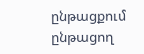ընթացքում ընթացող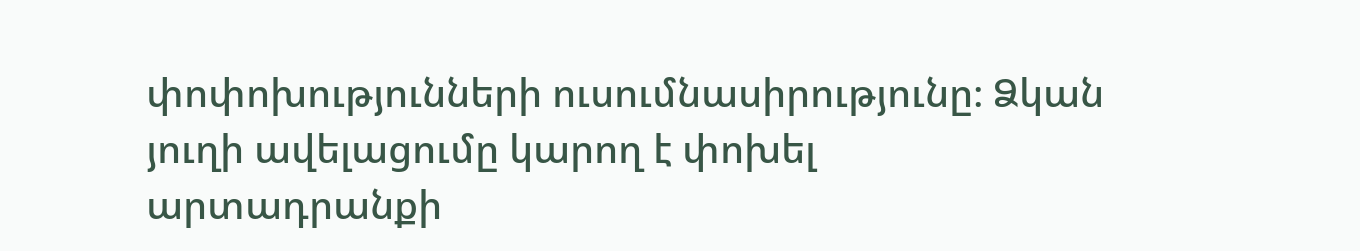փոփոխությունների ուսումնասիրությունը։ Ձկան յուղի ավելացումը կարող է փոխել արտադրանքի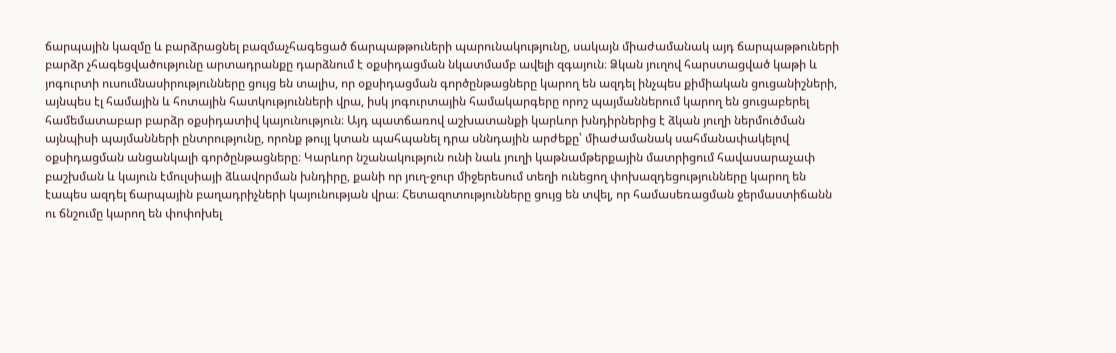ճարպային կազմը և բարձրացնել բազմաչհագեցած ճարպաթթուների պարունակությունը, սակայն միաժամանակ այդ ճարպաթթուների բարձր չհագեցվածությունը արտադրանքը դարձնում է օքսիդացման նկատմամբ ավելի զգայուն։ Ձկան յուղով հարստացված կաթի և յոգուրտի ուսումնասիրությունները ցույց են տալիս, որ օքսիդացման գործընթացները կարող են ազդել ինչպես քիմիական ցուցանիշների, այնպես էլ համային և հոտային հատկությունների վրա, իսկ յոգուրտային համակարգերը որոշ պայմաններում կարող են ցուցաբերել համեմատաբար բարձր օքսիդատիվ կայունություն։ Այդ պատճառով աշխատանքի կարևոր խնդիրներից է ձկան յուղի ներմուծման այնպիսի պայմանների ընտրությունը, որոնք թույլ կտան պահպանել դրա սննդային արժեքը՝ միաժամանակ սահմանափակելով օքսիդացման անցանկալի գործընթացները։ Կարևոր նշանակություն ունի նաև յուղի կաթնամթերքային մատրիցում հավասարաչափ բաշխման և կայուն էմուլսիայի ձևավորման խնդիրը, քանի որ յուղ-ջուր միջերեսում տեղի ունեցող փոխազդեցությունները կարող են էապես ազդել ճարպային բաղադրիչների կայունության վրա։ Հետազոտությունները ցույց են տվել, որ համասեռացման ջերմաստիճանն ու ճնշումը կարող են փոփոխել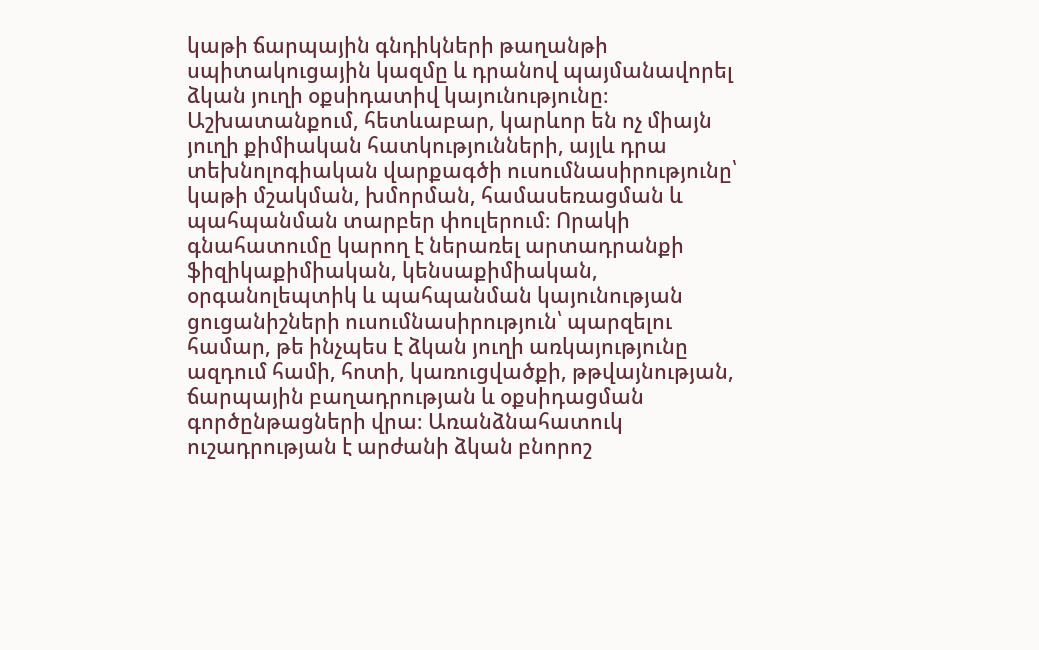կաթի ճարպային գնդիկների թաղանթի սպիտակուցային կազմը և դրանով պայմանավորել ձկան յուղի օքսիդատիվ կայունությունը։ Աշխատանքում, հետևաբար, կարևոր են ոչ միայն յուղի քիմիական հատկությունների, այլև դրա տեխնոլոգիական վարքագծի ուսումնասիրությունը՝ կաթի մշակման, խմորման, համասեռացման և պահպանման տարբեր փուլերում։ Որակի գնահատումը կարող է ներառել արտադրանքի ֆիզիկաքիմիական, կենսաքիմիական, օրգանոլեպտիկ և պահպանման կայունության ցուցանիշների ուսումնասիրություն՝ պարզելու համար, թե ինչպես է ձկան յուղի առկայությունը ազդում համի, հոտի, կառուցվածքի, թթվայնության, ճարպային բաղադրության և օքսիդացման գործընթացների վրա։ Առանձնահատուկ ուշադրության է արժանի ձկան բնորոշ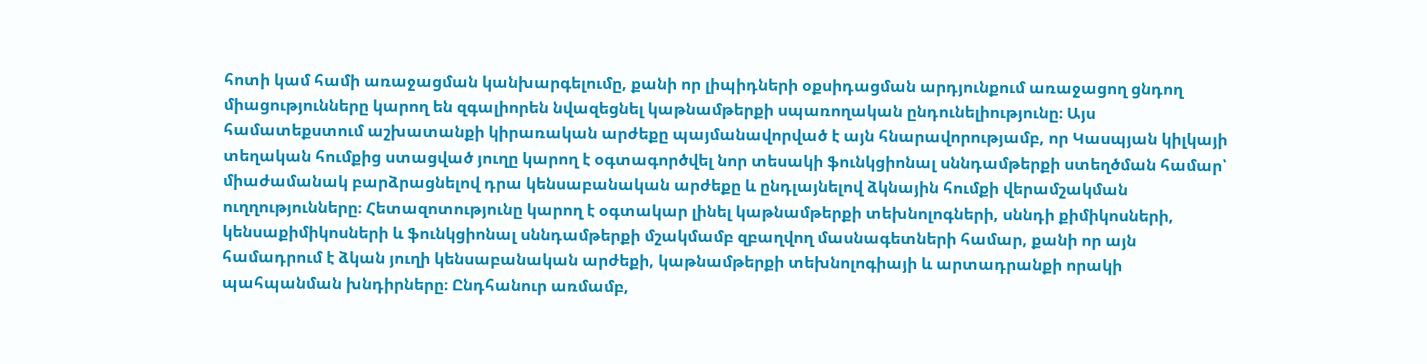հոտի կամ համի առաջացման կանխարգելումը, քանի որ լիպիդների օքսիդացման արդյունքում առաջացող ցնդող միացությունները կարող են զգալիորեն նվազեցնել կաթնամթերքի սպառողական ընդունելիությունը։ Այս համատեքստում աշխատանքի կիրառական արժեքը պայմանավորված է այն հնարավորությամբ, որ Կասպյան կիլկայի տեղական հումքից ստացված յուղը կարող է օգտագործվել նոր տեսակի ֆունկցիոնալ սննդամթերքի ստեղծման համար՝ միաժամանակ բարձրացնելով դրա կենսաբանական արժեքը և ընդլայնելով ձկնային հումքի վերամշակման ուղղությունները։ Հետազոտությունը կարող է օգտակար լինել կաթնամթերքի տեխնոլոգների, սննդի քիմիկոսների, կենսաքիմիկոսների և ֆունկցիոնալ սննդամթերքի մշակմամբ զբաղվող մասնագետների համար, քանի որ այն համադրում է ձկան յուղի կենսաբանական արժեքի, կաթնամթերքի տեխնոլոգիայի և արտադրանքի որակի պահպանման խնդիրները։ Ընդհանուր առմամբ,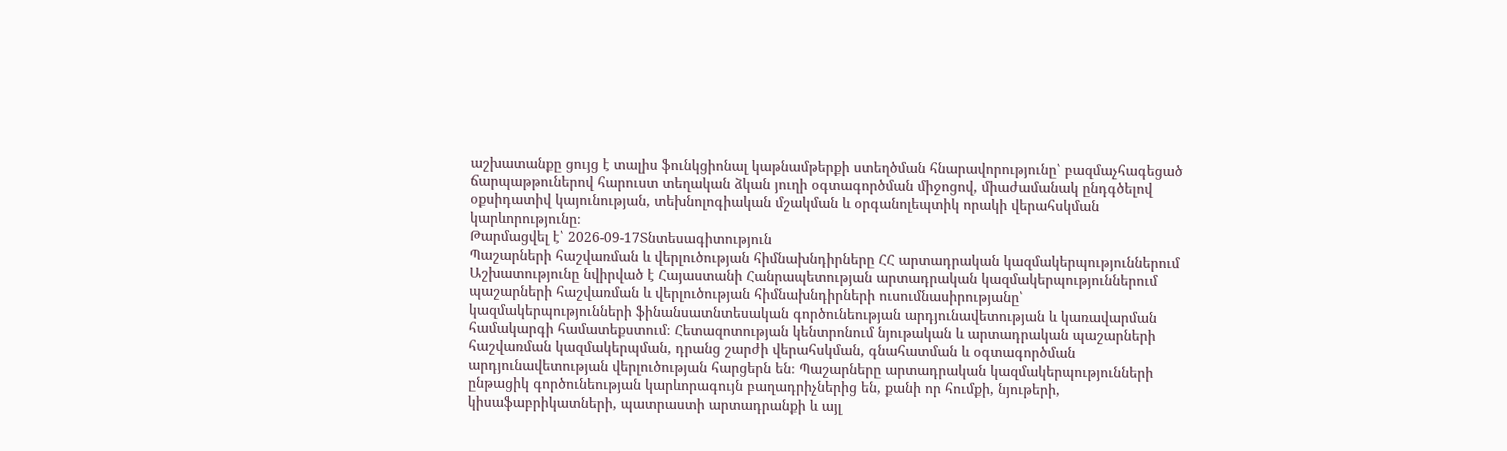աշխատանքը ցույց է տալիս ֆունկցիոնալ կաթնամթերքի ստեղծման հնարավորությունը՝ բազմաչհագեցած ճարպաթթուներով հարուստ տեղական ձկան յուղի օգտագործման միջոցով, միաժամանակ ընդգծելով օքսիդատիվ կայունության, տեխնոլոգիական մշակման և օրգանոլեպտիկ որակի վերահսկման կարևորությունը։
Թարմացվել է՝ 2026-09-17Տնտեսագիտություն
Պաշարների հաշվառման և վերլուծության հիմնախնդիրները ՀՀ արտադրական կազմակերպություններում
Աշխատությունը նվիրված է Հայաստանի Հանրապետության արտադրական կազմակերպություններում պաշարների հաշվառման և վերլուծության հիմնախնդիրների ուսումնասիրությանը՝ կազմակերպությունների ֆինանսատնտեսական գործունեության արդյունավետության և կառավարման համակարգի համատեքստում։ Հետազոտության կենտրոնում նյութական և արտադրական պաշարների հաշվառման կազմակերպման, դրանց շարժի վերահսկման, գնահատման և օգտագործման արդյունավետության վերլուծության հարցերն են։ Պաշարները արտադրական կազմակերպությունների ընթացիկ գործունեության կարևորագույն բաղադրիչներից են, քանի որ հումքի, նյութերի, կիսաֆաբրիկատների, պատրաստի արտադրանքի և այլ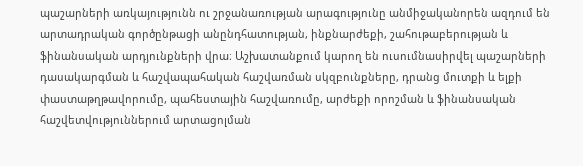պաշարների առկայությունն ու շրջանառության արագությունը անմիջականորեն ազդում են արտադրական գործընթացի անընդհատության, ինքնարժեքի, շահութաբերության և ֆինանսական արդյունքների վրա։ Աշխատանքում կարող են ուսումնասիրվել պաշարների դասակարգման և հաշվապահական հաշվառման սկզբունքները, դրանց մուտքի և ելքի փաստաթղթավորումը, պահեստային հաշվառումը, արժեքի որոշման և ֆինանսական հաշվետվություններում արտացոլման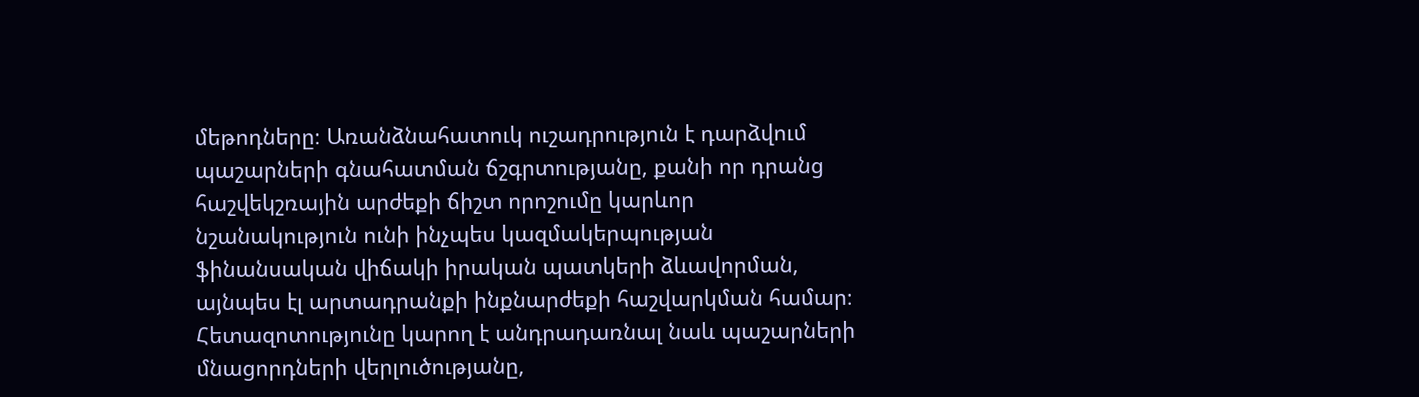մեթոդները։ Առանձնահատուկ ուշադրություն է դարձվում պաշարների գնահատման ճշգրտությանը, քանի որ դրանց հաշվեկշռային արժեքի ճիշտ որոշումը կարևոր նշանակություն ունի ինչպես կազմակերպության ֆինանսական վիճակի իրական պատկերի ձևավորման, այնպես էլ արտադրանքի ինքնարժեքի հաշվարկման համար։ Հետազոտությունը կարող է անդրադառնալ նաև պաշարների մնացորդների վերլուծությանը,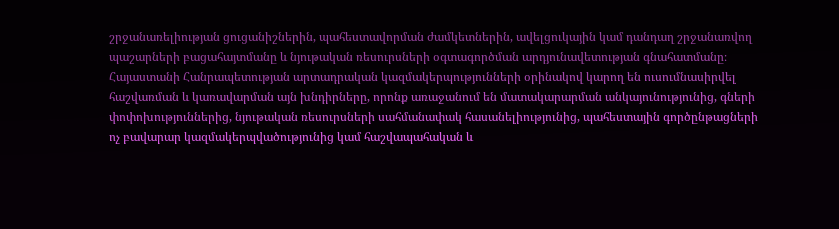շրջանառելիության ցուցանիշներին, պահեստավորման ժամկետներին, ավելցուկային կամ դանդաղ շրջանառվող պաշարների բացահայտմանը և նյութական ռեսուրսների օգտագործման արդյունավետության գնահատմանը։ Հայաստանի Հանրապետության արտադրական կազմակերպությունների օրինակով կարող են ուսումնասիրվել հաշվառման և կառավարման այն խնդիրները, որոնք առաջանում են մատակարարման անկայունությունից, գների փոփոխություններից, նյութական ռեսուրսների սահմանափակ հասանելիությունից, պահեստային գործընթացների ոչ բավարար կազմակերպվածությունից կամ հաշվապահական և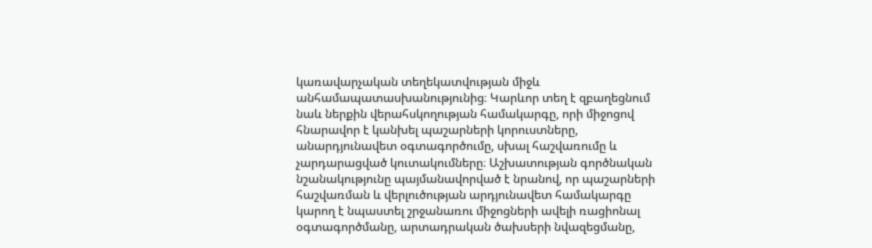կառավարչական տեղեկատվության միջև անհամապատասխանությունից։ Կարևոր տեղ է զբաղեցնում նաև ներքին վերահսկողության համակարգը, որի միջոցով հնարավոր է կանխել պաշարների կորուստները, անարդյունավետ օգտագործումը, սխալ հաշվառումը և չարդարացված կուտակումները։ Աշխատության գործնական նշանակությունը պայմանավորված է նրանով, որ պաշարների հաշվառման և վերլուծության արդյունավետ համակարգը կարող է նպաստել շրջանառու միջոցների ավելի ռացիոնալ օգտագործմանը, արտադրական ծախսերի նվազեցմանը,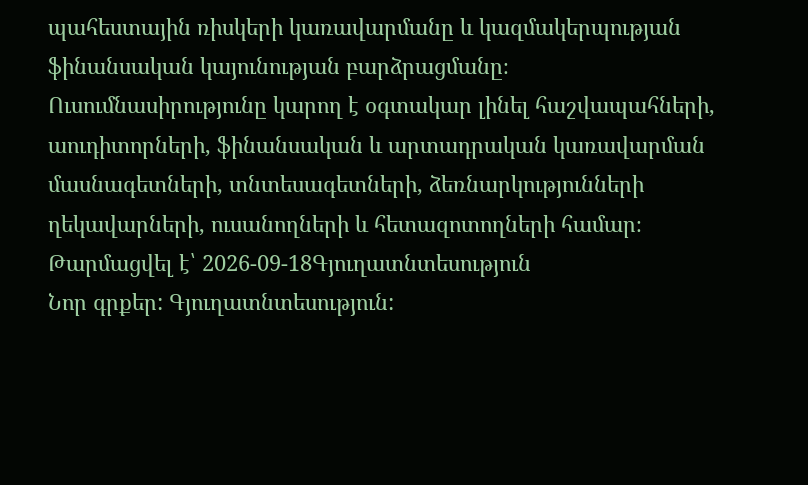պահեստային ռիսկերի կառավարմանը և կազմակերպության ֆինանսական կայունության բարձրացմանը։ Ուսումնասիրությունը կարող է օգտակար լինել հաշվապահների, աուդիտորների, ֆինանսական և արտադրական կառավարման մասնագետների, տնտեսագետների, ձեռնարկությունների ղեկավարների, ուսանողների և հետազոտողների համար։
Թարմացվել է՝ 2026-09-18Գյուղատնտեսություն
Նոր գրքեր: Գյուղատնտեսություն: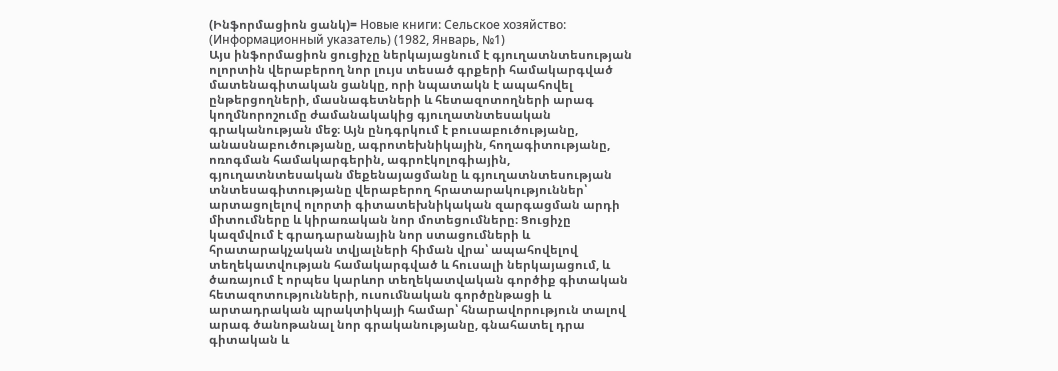(Ինֆորմացիոն ցանկ)= Новые книги: Сельское хозяйство: (Информационный указатель) (1982, Январь, №1)
Այս ինֆորմացիոն ցուցիչը ներկայացնում է գյուղատնտեսության ոլորտին վերաբերող նոր լույս տեսած գրքերի համակարգված մատենագիտական ցանկը, որի նպատակն է ապահովել ընթերցողների, մասնագետների և հետազոտողների արագ կողմնորոշումը ժամանակակից գյուղատնտեսական գրականության մեջ։ Այն ընդգրկում է բուսաբուծությանը, անասնաբուծությանը, ագրոտեխնիկային, հողագիտությանը, ոռոգման համակարգերին, ագրոէկոլոգիային, գյուղատնտեսական մեքենայացմանը և գյուղատնտեսության տնտեսագիտությանը վերաբերող հրատարակություններ՝ արտացոլելով ոլորտի գիտատեխնիկական զարգացման արդի միտումները և կիրառական նոր մոտեցումները։ Ցուցիչը կազմվում է գրադարանային նոր ստացումների և հրատարակչական տվյալների հիման վրա՝ ապահովելով տեղեկատվության համակարգված և հուսալի ներկայացում, և ծառայում է որպես կարևոր տեղեկատվական գործիք գիտական հետազոտությունների, ուսումնական գործընթացի և արտադրական պրակտիկայի համար՝ հնարավորություն տալով արագ ծանոթանալ նոր գրականությանը, գնահատել դրա գիտական և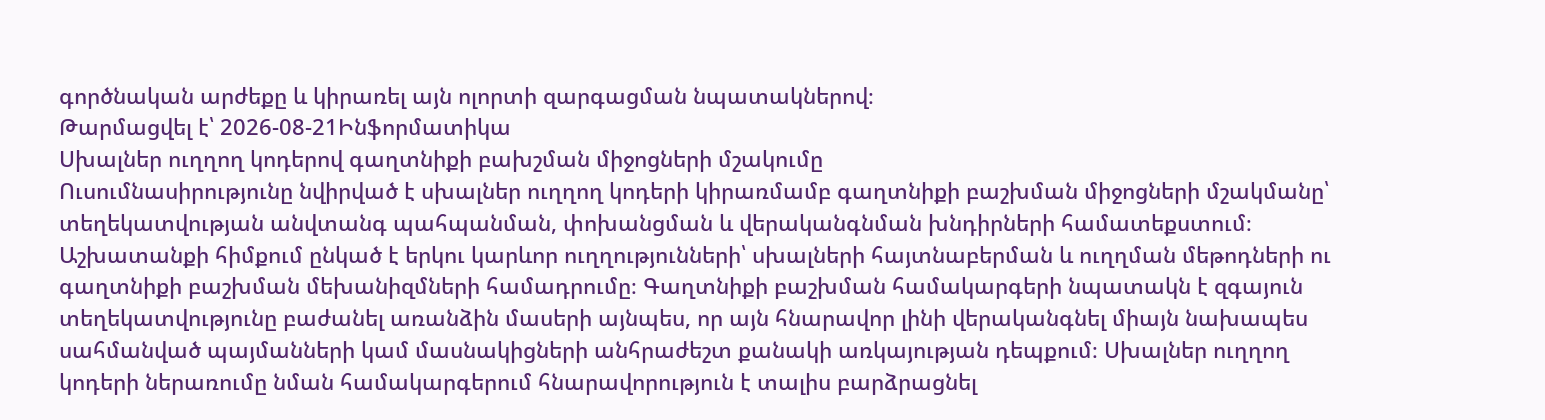գործնական արժեքը և կիրառել այն ոլորտի զարգացման նպատակներով։
Թարմացվել է՝ 2026-08-21Ինֆորմատիկա
Սխալներ ուղղող կոդերով գաղտնիքի բախշման միջոցների մշակումը
Ուսումնասիրությունը նվիրված է սխալներ ուղղող կոդերի կիրառմամբ գաղտնիքի բաշխման միջոցների մշակմանը՝ տեղեկատվության անվտանգ պահպանման, փոխանցման և վերականգնման խնդիրների համատեքստում։ Աշխատանքի հիմքում ընկած է երկու կարևոր ուղղությունների՝ սխալների հայտնաբերման և ուղղման մեթոդների ու գաղտնիքի բաշխման մեխանիզմների համադրումը։ Գաղտնիքի բաշխման համակարգերի նպատակն է զգայուն տեղեկատվությունը բաժանել առանձին մասերի այնպես, որ այն հնարավոր լինի վերականգնել միայն նախապես սահմանված պայմանների կամ մասնակիցների անհրաժեշտ քանակի առկայության դեպքում։ Սխալներ ուղղող կոդերի ներառումը նման համակարգերում հնարավորություն է տալիս բարձրացնել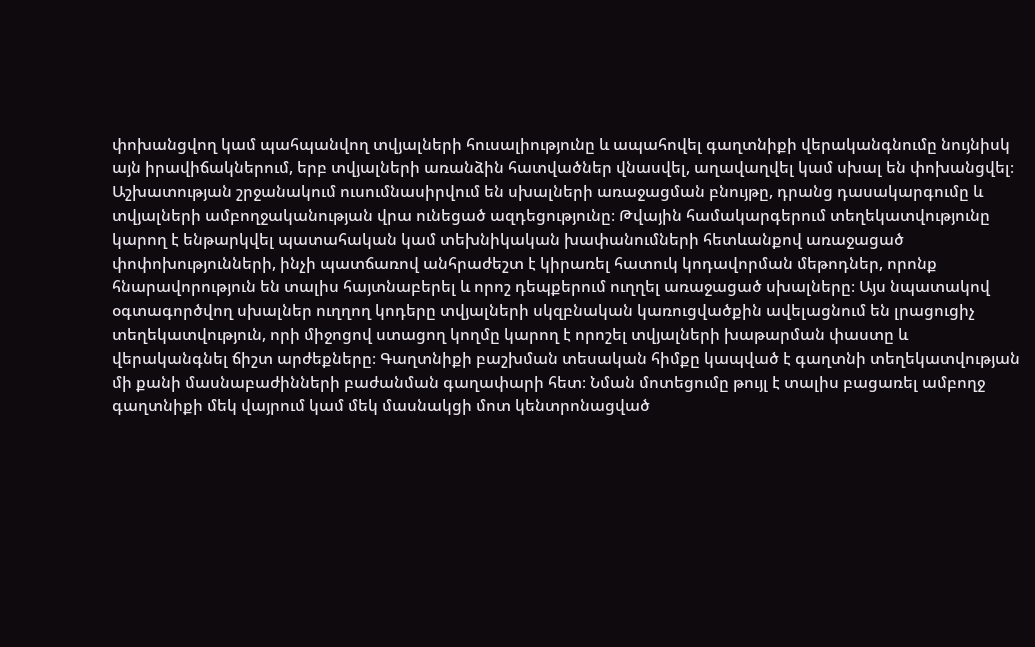փոխանցվող կամ պահպանվող տվյալների հուսալիությունը և ապահովել գաղտնիքի վերականգնումը նույնիսկ այն իրավիճակներում, երբ տվյալների առանձին հատվածներ վնասվել, աղավաղվել կամ սխալ են փոխանցվել։ Աշխատության շրջանակում ուսումնասիրվում են սխալների առաջացման բնույթը, դրանց դասակարգումը և տվյալների ամբողջականության վրա ունեցած ազդեցությունը։ Թվային համակարգերում տեղեկատվությունը կարող է ենթարկվել պատահական կամ տեխնիկական խափանումների հետևանքով առաջացած փոփոխությունների, ինչի պատճառով անհրաժեշտ է կիրառել հատուկ կոդավորման մեթոդներ, որոնք հնարավորություն են տալիս հայտնաբերել և որոշ դեպքերում ուղղել առաջացած սխալները։ Այս նպատակով օգտագործվող սխալներ ուղղող կոդերը տվյալների սկզբնական կառուցվածքին ավելացնում են լրացուցիչ տեղեկատվություն, որի միջոցով ստացող կողմը կարող է որոշել տվյալների խաթարման փաստը և վերականգնել ճիշտ արժեքները։ Գաղտնիքի բաշխման տեսական հիմքը կապված է գաղտնի տեղեկատվության մի քանի մասնաբաժինների բաժանման գաղափարի հետ։ Նման մոտեցումը թույլ է տալիս բացառել ամբողջ գաղտնիքի մեկ վայրում կամ մեկ մասնակցի մոտ կենտրոնացված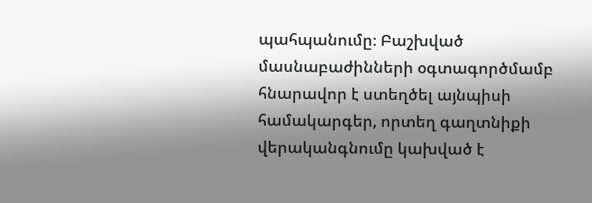պահպանումը։ Բաշխված մասնաբաժինների օգտագործմամբ հնարավոր է ստեղծել այնպիսի համակարգեր, որտեղ գաղտնիքի վերականգնումը կախված է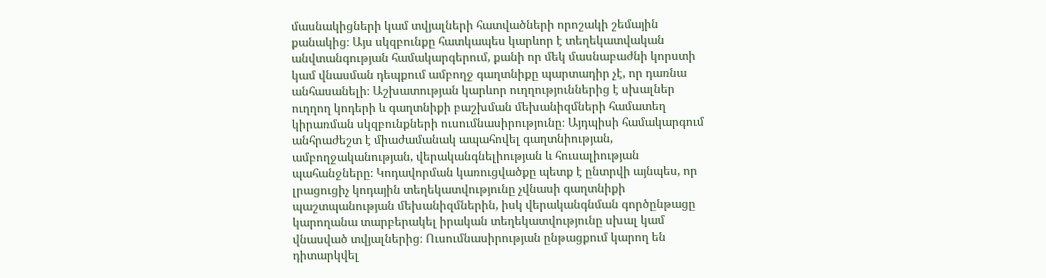մասնակիցների կամ տվյալների հատվածների որոշակի շեմային քանակից։ Այս սկզբունքը հատկապես կարևոր է տեղեկատվական անվտանգության համակարգերում, քանի որ մեկ մասնաբաժնի կորստի կամ վնասման դեպքում ամբողջ գաղտնիքը պարտադիր չէ, որ դառնա անհասանելի։ Աշխատության կարևոր ուղղություններից է սխալներ ուղղող կոդերի և գաղտնիքի բաշխման մեխանիզմների համատեղ կիրառման սկզբունքների ուսումնասիրությունը։ Այդպիսի համակարգում անհրաժեշտ է միաժամանակ ապահովել գաղտնիության, ամբողջականության, վերականգնելիության և հուսալիության պահանջները։ Կոդավորման կառուցվածքը պետք է ընտրվի այնպես, որ լրացուցիչ կոդային տեղեկատվությունը չվնասի գաղտնիքի պաշտպանության մեխանիզմներին, իսկ վերականգնման գործընթացը կարողանա տարբերակել իրական տեղեկատվությունը սխալ կամ վնասված տվյալներից։ Ուսումնասիրության ընթացքում կարող են դիտարկվել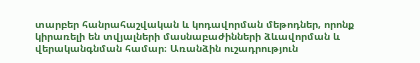տարբեր հանրահաշվական և կոդավորման մեթոդներ, որոնք կիրառելի են տվյալների մասնաբաժինների ձևավորման և վերականգնման համար։ Առանձին ուշադրություն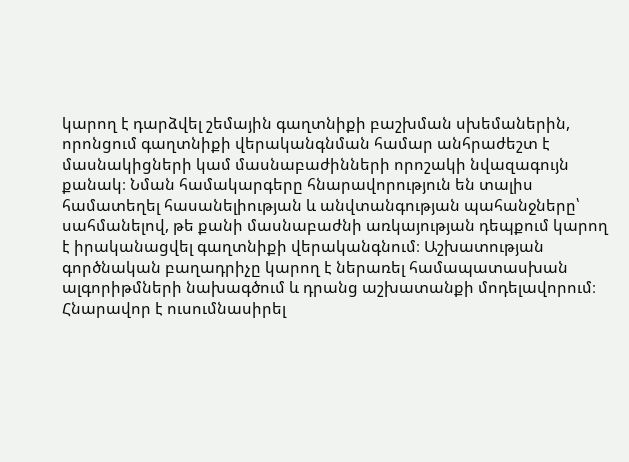կարող է դարձվել շեմային գաղտնիքի բաշխման սխեմաներին, որոնցում գաղտնիքի վերականգնման համար անհրաժեշտ է մասնակիցների կամ մասնաբաժինների որոշակի նվազագույն քանակ։ Նման համակարգերը հնարավորություն են տալիս համատեղել հասանելիության և անվտանգության պահանջները՝ սահմանելով, թե քանի մասնաբաժնի առկայության դեպքում կարող է իրականացվել գաղտնիքի վերականգնում։ Աշխատության գործնական բաղադրիչը կարող է ներառել համապատասխան ալգորիթմների նախագծում և դրանց աշխատանքի մոդելավորում։ Հնարավոր է ուսումնասիրել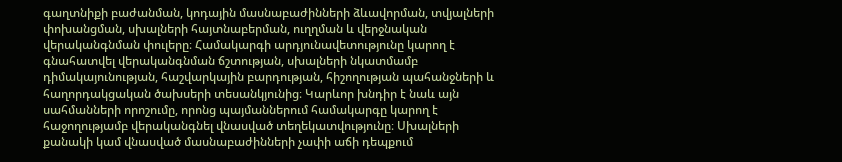գաղտնիքի բաժանման, կոդային մասնաբաժինների ձևավորման, տվյալների փոխանցման, սխալների հայտնաբերման, ուղղման և վերջնական վերականգնման փուլերը։ Համակարգի արդյունավետությունը կարող է գնահատվել վերականգնման ճշտության, սխալների նկատմամբ դիմակայունության, հաշվարկային բարդության, հիշողության պահանջների և հաղորդակցական ծախսերի տեսանկյունից։ Կարևոր խնդիր է նաև այն սահմանների որոշումը, որոնց պայմաններում համակարգը կարող է հաջողությամբ վերականգնել վնասված տեղեկատվությունը։ Սխալների քանակի կամ վնասված մասնաբաժինների չափի աճի դեպքում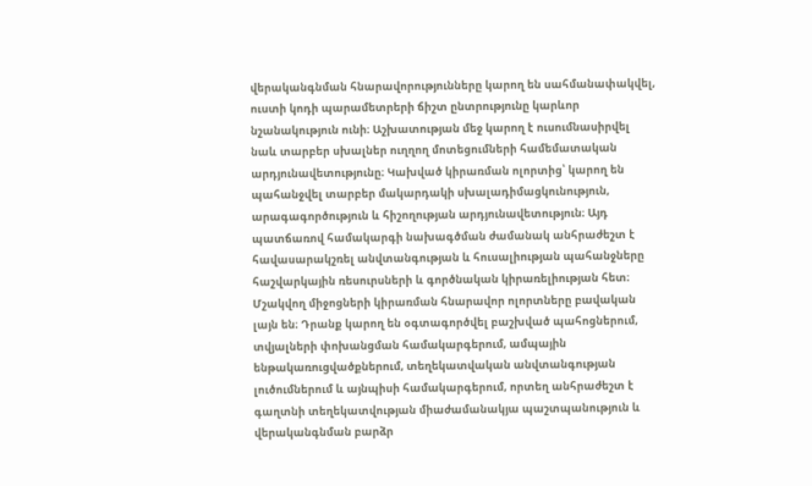վերականգնման հնարավորությունները կարող են սահմանափակվել, ուստի կոդի պարամետրերի ճիշտ ընտրությունը կարևոր նշանակություն ունի։ Աշխատության մեջ կարող է ուսումնասիրվել նաև տարբեր սխալներ ուղղող մոտեցումների համեմատական արդյունավետությունը։ Կախված կիրառման ոլորտից՝ կարող են պահանջվել տարբեր մակարդակի սխալադիմացկունություն, արագագործություն և հիշողության արդյունավետություն։ Այդ պատճառով համակարգի նախագծման ժամանակ անհրաժեշտ է հավասարակշռել անվտանգության և հուսալիության պահանջները հաշվարկային ռեսուրսների և գործնական կիրառելիության հետ։ Մշակվող միջոցների կիրառման հնարավոր ոլորտները բավական լայն են։ Դրանք կարող են օգտագործվել բաշխված պահոցներում, տվյալների փոխանցման համակարգերում, ամպային ենթակառուցվածքներում, տեղեկատվական անվտանգության լուծումներում և այնպիսի համակարգերում, որտեղ անհրաժեշտ է գաղտնի տեղեկատվության միաժամանակյա պաշտպանություն և վերականգնման բարձր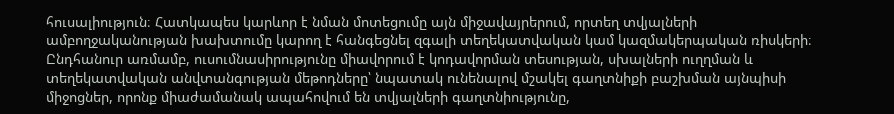հուսալիություն։ Հատկապես կարևոր է նման մոտեցումը այն միջավայրերում, որտեղ տվյալների ամբողջականության խախտումը կարող է հանգեցնել զգալի տեղեկատվական կամ կազմակերպական ռիսկերի։ Ընդհանուր առմամբ, ուսումնասիրությունը միավորում է կոդավորման տեսության, սխալների ուղղման և տեղեկատվական անվտանգության մեթոդները՝ նպատակ ունենալով մշակել գաղտնիքի բաշխման այնպիսի միջոցներ, որոնք միաժամանակ ապահովում են տվյալների գաղտնիությունը,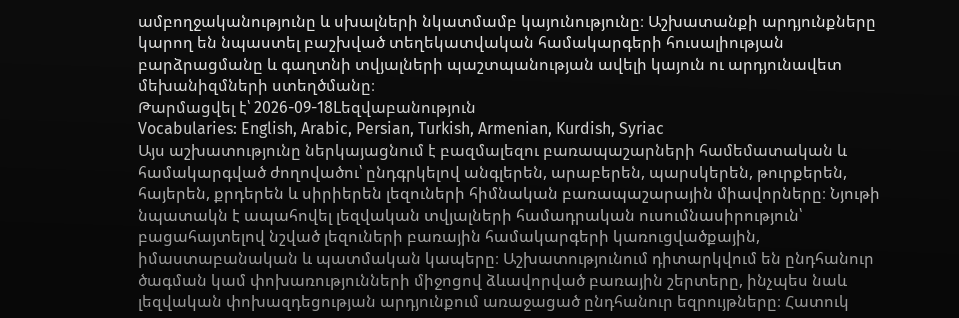ամբողջականությունը և սխալների նկատմամբ կայունությունը։ Աշխատանքի արդյունքները կարող են նպաստել բաշխված տեղեկատվական համակարգերի հուսալիության բարձրացմանը և գաղտնի տվյալների պաշտպանության ավելի կայուն ու արդյունավետ մեխանիզմների ստեղծմանը։
Թարմացվել է՝ 2026-09-18Lեզվաբանություն
Vocabularies: English, Arabic, Persian, Turkish, Armenian, Kurdish, Syriac
Այս աշխատությունը ներկայացնում է բազմալեզու բառապաշարների համեմատական և համակարգված ժողովածու՝ ընդգրկելով անգլերեն, արաբերեն, պարսկերեն, թուրքերեն, հայերեն, քրդերեն և սիրիերեն լեզուների հիմնական բառապաշարային միավորները։ Նյութի նպատակն է ապահովել լեզվական տվյալների համադրական ուսումնասիրություն՝ բացահայտելով նշված լեզուների բառային համակարգերի կառուցվածքային, իմաստաբանական և պատմական կապերը։ Աշխատությունում դիտարկվում են ընդհանուր ծագման կամ փոխառությունների միջոցով ձևավորված բառային շերտերը, ինչպես նաև լեզվական փոխազդեցության արդյունքում առաջացած ընդհանուր եզրույթները։ Հատուկ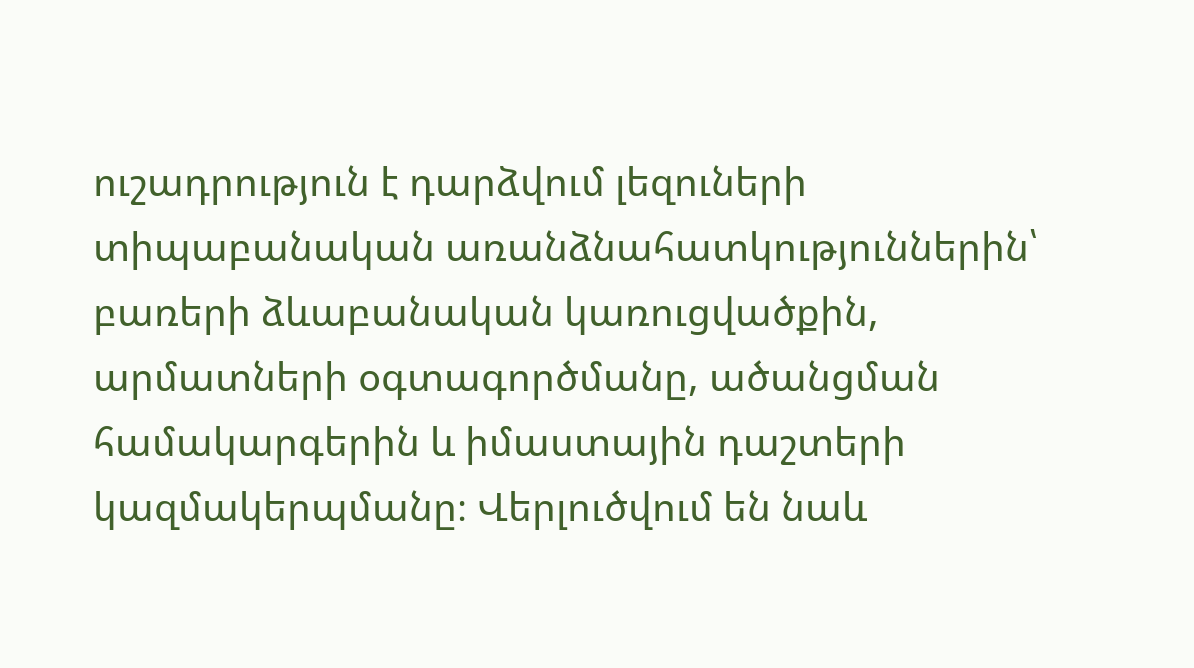ուշադրություն է դարձվում լեզուների տիպաբանական առանձնահատկություններին՝ բառերի ձևաբանական կառուցվածքին, արմատների օգտագործմանը, ածանցման համակարգերին և իմաստային դաշտերի կազմակերպմանը։ Վերլուծվում են նաև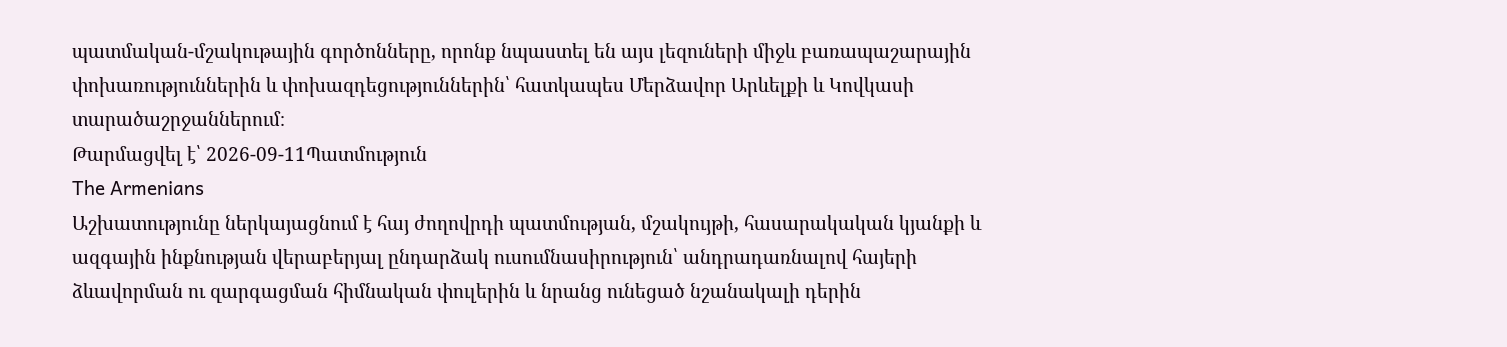պատմական-մշակութային գործոնները, որոնք նպաստել են այս լեզուների միջև բառապաշարային փոխառություններին և փոխազդեցություններին՝ հատկապես Մերձավոր Արևելքի և Կովկասի տարածաշրջաններում։
Թարմացվել է՝ 2026-09-11Պատմություն
The Armenians
Աշխատությունը ներկայացնում է հայ ժողովրդի պատմության, մշակույթի, հասարակական կյանքի և ազգային ինքնության վերաբերյալ ընդարձակ ուսումնասիրություն՝ անդրադառնալով հայերի ձևավորման ու զարգացման հիմնական փուլերին և նրանց ունեցած նշանակալի դերին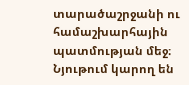տարածաշրջանի ու համաշխարհային պատմության մեջ։ Նյութում կարող են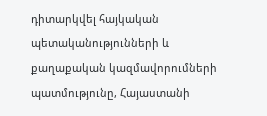դիտարկվել հայկական պետականությունների և քաղաքական կազմավորումների պատմությունը, Հայաստանի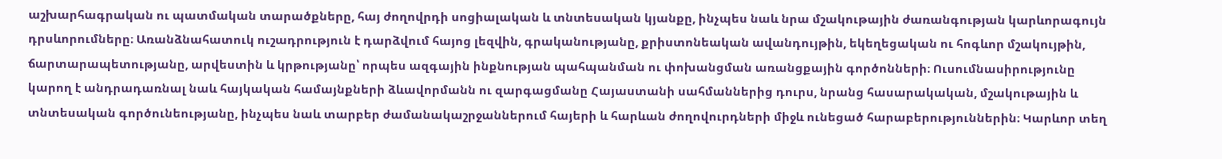աշխարհագրական ու պատմական տարածքները, հայ ժողովրդի սոցիալական և տնտեսական կյանքը, ինչպես նաև նրա մշակութային ժառանգության կարևորագույն դրսևորումները։ Առանձնահատուկ ուշադրություն է դարձվում հայոց լեզվին, գրականությանը, քրիստոնեական ավանդույթին, եկեղեցական ու հոգևոր մշակույթին, ճարտարապետությանը, արվեստին և կրթությանը՝ որպես ազգային ինքնության պահպանման ու փոխանցման առանցքային գործոնների։ Ուսումնասիրությունը կարող է անդրադառնալ նաև հայկական համայնքների ձևավորմանն ու զարգացմանը Հայաստանի սահմաններից դուրս, նրանց հասարակական, մշակութային և տնտեսական գործունեությանը, ինչպես նաև տարբեր ժամանակաշրջաններում հայերի և հարևան ժողովուրդների միջև ունեցած հարաբերություններին։ Կարևոր տեղ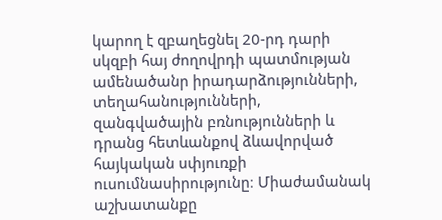կարող է զբաղեցնել 20-րդ դարի սկզբի հայ ժողովրդի պատմության ամենածանր իրադարձությունների, տեղահանությունների, զանգվածային բռնությունների և դրանց հետևանքով ձևավորված հայկական սփյուռքի ուսումնասիրությունը։ Միաժամանակ աշխատանքը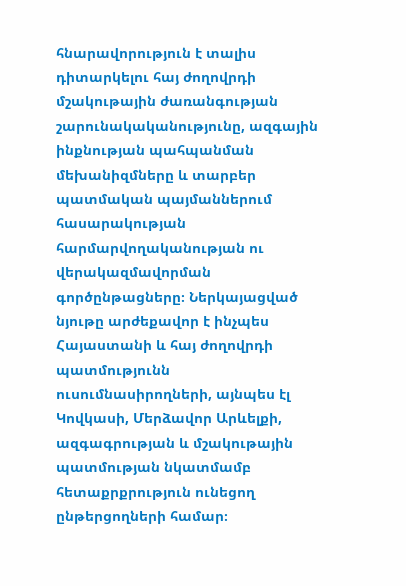հնարավորություն է տալիս դիտարկելու հայ ժողովրդի մշակութային ժառանգության շարունակականությունը, ազգային ինքնության պահպանման մեխանիզմները և տարբեր պատմական պայմաններում հասարակության հարմարվողականության ու վերակազմավորման գործընթացները։ Ներկայացված նյութը արժեքավոր է ինչպես Հայաստանի և հայ ժողովրդի պատմությունն ուսումնասիրողների, այնպես էլ Կովկասի, Մերձավոր Արևելքի, ազգագրության և մշակութային պատմության նկատմամբ հետաքրքրություն ունեցող ընթերցողների համար։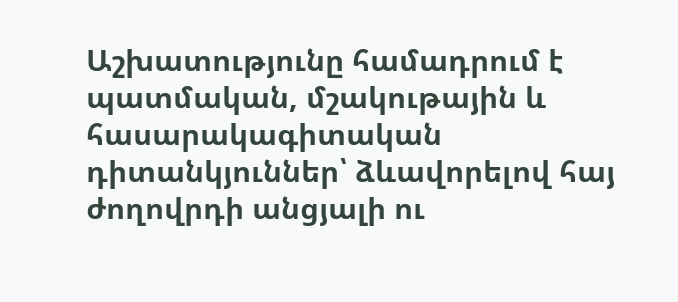Աշխատությունը համադրում է պատմական, մշակութային և հասարակագիտական դիտանկյուններ՝ ձևավորելով հայ ժողովրդի անցյալի ու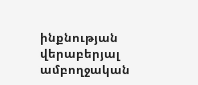ինքնության վերաբերյալ ամբողջական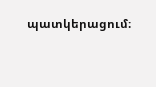պատկերացում։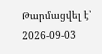Թարմացվել է՝ 2026-09-03